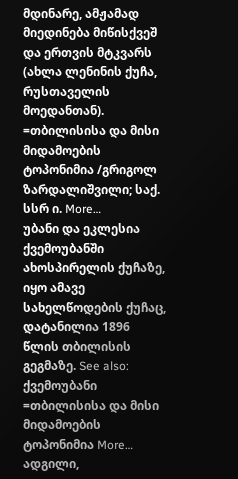მდინარე, ამჟამად მიედინება მიწისქვეშ და ერთვის მტკვარს (ახლა ლენინის ქუჩა, რუსთაველის მოედანთან). =თბილისისა და მისი მიდამოების ტოპონიმია /გრიგოლ ზარდალიშვილი; საქ. სსრ ი. More…
უბანი და ეკლესია ქვემოუბანში ახოსპირელის ქუჩაზე, იყო ამავე სახელწოდების ქუჩაც, დატანილია 1896 წლის თბილისის გეგმაზე. See also: ქვემოუბანი =თბილისისა და მისი მიდამოების ტოპონიმია More…
ადგილი,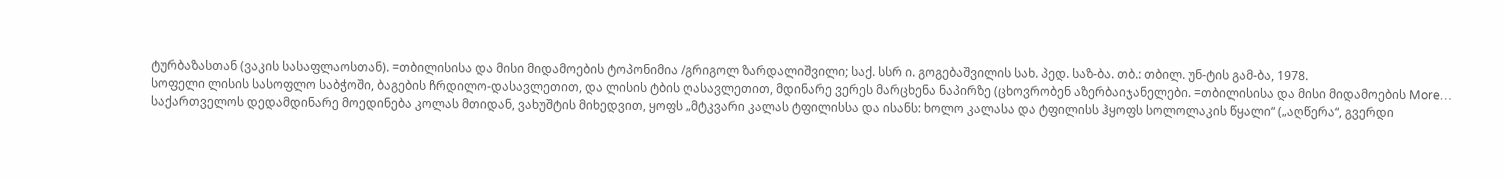ტურბაზასთან (ვაკის სასაფლაოსთან). =თბილისისა და მისი მიდამოების ტოპონიმია /გრიგოლ ზარდალიშვილი; საქ. სსრ ი. გოგებაშვილის სახ. პედ. საზ-ბა. თბ.: თბილ. უნ-ტის გამ-ბა, 1978.
სოფელი ლისის სასოფლო საბჭოში, ბაგების ჩრდილო-დასავლეთით, და ლისის ტბის ღასავლეთით, მდინარე ვერეს მარცხენა ნაპირზე (ცხოვრობენ აზერბაიჯანელები. =თბილისისა და მისი მიდამოების More…
საქართველოს დედამდინარე მოედინება კოლას მთიდან, ვახუშტის მიხედვით, ყოფს „მტკვარი კალას ტფილისსა და ისანს: ხოლო კალასა და ტფილისს ჰყოფს სოლოლაკის წყალი“ („აღწერა“, გვერდი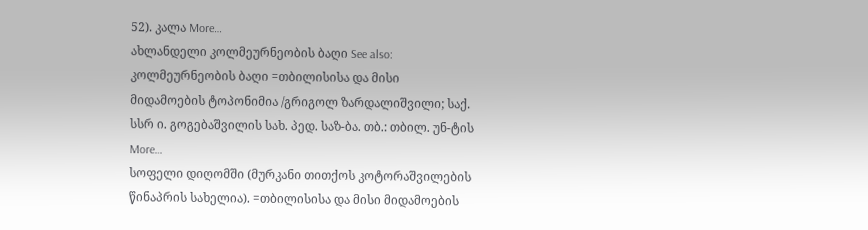52). კალა More…
ახლანდელი კოლმეურნეობის ბაღი See also: კოლმეურნეობის ბაღი =თბილისისა და მისი მიდამოების ტოპონიმია /გრიგოლ ზარდალიშვილი; საქ. სსრ ი. გოგებაშვილის სახ. პედ. საზ-ბა. თბ.: თბილ. უნ-ტის More…
სოფელი დიღომში (მურკანი თითქოს კოტორაშვილების წინაპრის სახელია). =თბილისისა და მისი მიდამოების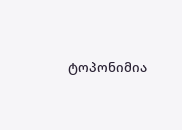ტოპონიმია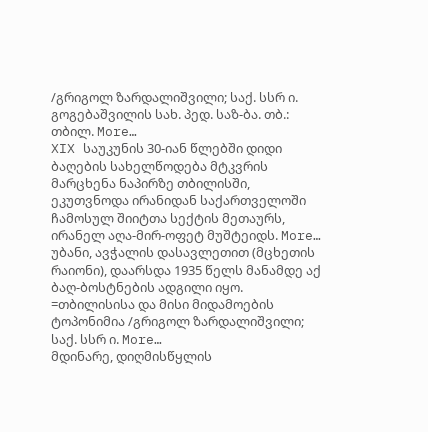/გრიგოლ ზარდალიშვილი; საქ. სსრ ი. გოგებაშვილის სახ. პედ. საზ-ბა. თბ.: თბილ. More…
XIX საუკუნის 30-იან წლებში დიდი ბაღების სახელწოდება მტკვრის მარცხენა ნაპირზე თბილისში, ეკუთვნოდა ირანიდან საქართველოში ჩამოსულ შიიტთა სექტის მეთაურს, ირანელ აღა-მირ-ოფეტ მუშტეიდს. More…
უბანი, ავჭალის დასავლეთით (მცხეთის რაიონი), დაარსდა 1935 წელს მანამდე აქ ბაღ-ბოსტნების ადგილი იყო. =თბილისისა და მისი მიდამოების ტოპონიმია /გრიგოლ ზარდალიშვილი; საქ. სსრ ი. More…
მდინარე, დიღმისწყლის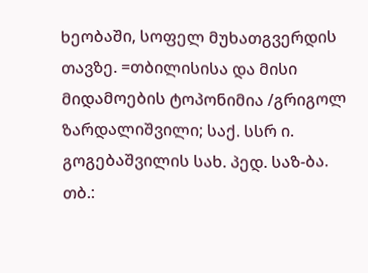ხეობაში, სოფელ მუხათგვერდის თავზე. =თბილისისა და მისი მიდამოების ტოპონიმია /გრიგოლ ზარდალიშვილი; საქ. სსრ ი. გოგებაშვილის სახ. პედ. საზ-ბა. თბ.: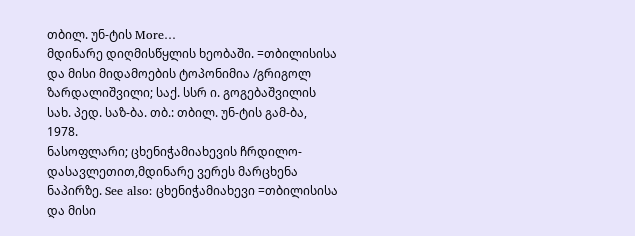თბილ. უნ-ტის More…
მდინარე დიღმისწყლის ხეობაში. =თბილისისა და მისი მიდამოების ტოპონიმია /გრიგოლ ზარდალიშვილი; საქ. სსრ ი. გოგებაშვილის სახ. პედ. საზ-ბა. თბ.: თბილ. უნ-ტის გამ-ბა, 1978.
ნასოფლარი; ცხენიჭამიახევის ჩრდილო-დასავლეთით,მდინარე ვერეს მარცხენა ნაპირზე. See also: ცხენიჭამიახევი =თბილისისა და მისი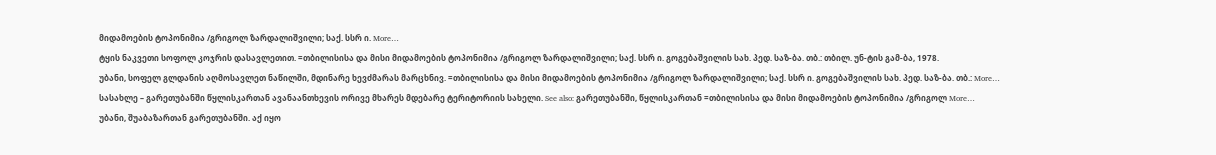მიდამოების ტოპონიმია /გრიგოლ ზარდალიშვილი; საქ. სსრ ი. More…
ტყის ნაკვეთი სოფოლ კოჯრის დასავლეთით. =თბილისისა და მისი მიდამოების ტოპონიმია /გრიგოლ ზარდალიშვილი; საქ. სსრ ი. გოგებაშვილის სახ. პედ. საზ-ბა. თბ.: თბილ. უნ-ტის გამ-ბა, 1978.
უბანი, სოფელ გლდანის აღმოსავლეთ ნაწილში, მდინარე ხევძმარას მარცხნივ. =თბილისისა და მისი მიდამოების ტოპონიმია /გრიგოლ ზარდალიშვილი; საქ. სსრ ი. გოგებაშვილის სახ. პედ. საზ-ბა. თბ.: More…
სასახლე – გარეთუბანში წყლისკართან ავანაანთხევის ორივე მხარეს მდებარე ტერიტორიის სახელი. See also: გარეთუბანში, წყლისკართან =თბილისისა და მისი მიდამოების ტოპონიმია /გრიგოლ More…
უბანი, შუაბაზართან გარეთუბანში. აქ იყო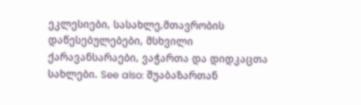ეკლესიები, სასახლე,მთავრობის დაწესებულებები, მსხვილი ქარავანსარაები, ვაჭართა და დიდკაცთა სახლები. See also: შუაბაზართან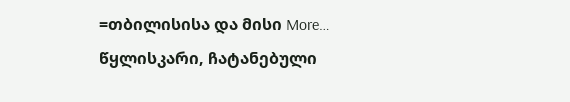=თბილისისა და მისი More…
წყლისკარი, ჩატანებული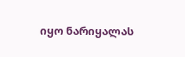იყო ნარიყალას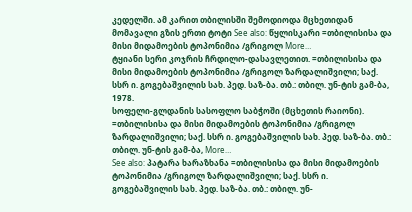კედელში. ამ კარით თბილისში შემოდიოდა მცხეთიდან მომავალი გზის ერთი ტოტი See also: წყლისკარი =თბილისისა და მისი მიდამოების ტოპონიმია /გრიგოლ More…
ტყიანი სერი კოჯრის ჩრდილო-დასავლეთით. =თბილისისა და მისი მიდამოების ტოპონიმია /გრიგოლ ზარდალიშვილი; საქ. სსრ ი. გოგებაშვილის სახ. პედ. საზ-ბა. თბ.: თბილ. უნ-ტის გამ-ბა, 1978.
სოფელი-გლდანის სასოფლო საბჭოში (მცხეთის რაიონი). =თბილისისა და მისი მიდამოების ტოპონიმია /გრიგოლ ზარდალიშვილი; საქ. სსრ ი. გოგებაშვილის სახ. პედ. საზ-ბა. თბ.: თბილ. უნ-ტის გამ-ბა, More…
See also: პატარა ხარაზხანა =თბილისისა და მისი მიდამოების ტოპონიმია /გრიგოლ ზარდალიშვილი; საქ. სსრ ი. გოგებაშვილის სახ. პედ. საზ-ბა. თბ.: თბილ. უნ-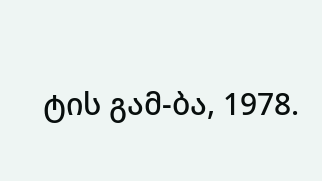ტის გამ-ბა, 1978.